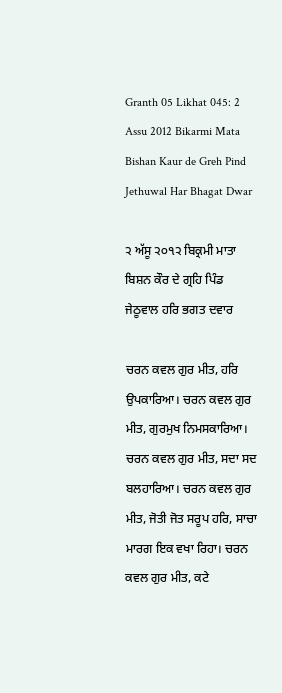Granth 05 Likhat 045: 2 Assu 2012 Bikarmi Mata Bishan Kaur de Greh Pind Jethuwal Har Bhagat Dwar

੨ ਅੱਸੂ ੨੦੧੨ ਬਿਕ੍ਰਮੀ ਮਾਤਾ ਬਿਸ਼ਨ ਕੌਰ ਦੇ ਗ੍ਰਹਿ ਪਿੰਡ ਜੇਠੂਵਾਲ ਹਰਿ ਭਗਤ ਦਵਾਰ

ਚਰਨ ਕਵਲ ਗੁਰ ਮੀਤ, ਹਰਿ ਉਪਕਾਰਿਆ। ਚਰਨ ਕਵਲ ਗੁਰ ਮੀਤ, ਗੁਰਮੁਖ ਨਿਮਸਕਾਰਿਆ। ਚਰਨ ਕਵਲ ਗੁਰ ਮੀਤ, ਸਦਾ ਸਦ ਬਲਹਾਰਿਆ। ਚਰਨ ਕਵਲ ਗੁਰ ਮੀਤ, ਜੋਤੀ ਜੋਤ ਸਰੂਪ ਹਰਿ, ਸਾਚਾ ਮਾਰਗ ਇਕ ਵਖਾ ਰਿਹਾ। ਚਰਨ ਕਵਲ ਗੁਰ ਮੀਤ, ਕਟੇ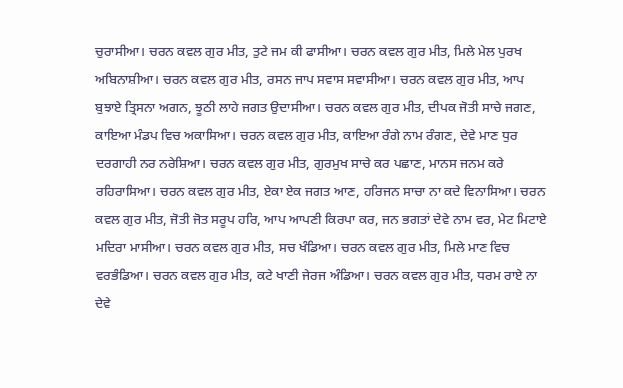ਚੁਰਾਸੀਆ। ਚਰਨ ਕਵਲ ਗੁਰ ਮੀਤ, ਤੁਟੇ ਜਮ ਕੀ ਫਾਸੀਆ। ਚਰਨ ਕਵਲ ਗੁਰ ਮੀਤ, ਮਿਲੇ ਮੇਲ ਪੁਰਖ ਅਬਿਨਾਸ਼ੀਆ। ਚਰਨ ਕਵਲ ਗੁਰ ਮੀਤ, ਰਸਨ ਜਾਪ ਸਵਾਸ ਸਵਾਸੀਆ। ਚਰਨ ਕਵਲ ਗੁਰ ਮੀਤ, ਆਪ ਬੁਝਾਏ ਤ੍ਰਿਸਨਾ ਅਗਨ, ਝੂਠੀ ਲਾਹੇ ਜਗਤ ਉਦਾਸੀਆ। ਚਰਨ ਕਵਲ ਗੁਰ ਮੀਤ, ਦੀਪਕ ਜੋਤੀ ਸਾਚੇ ਜਗਣ, ਕਾਇਆ ਮੰਡਪ ਵਿਚ ਅਕਾਸਿਆ। ਚਰਨ ਕਵਲ ਗੁਰ ਮੀਤ, ਕਾਇਆ ਰੰਗੇ ਨਾਮ ਰੰਗਣ, ਦੇਵੇ ਮਾਣ ਧੁਰ ਦਰਗਾਹੀ ਨਰ ਨਰੇਸ਼ਿਆ। ਚਰਨ ਕਵਲ ਗੁਰ ਮੀਤ, ਗੁਰਮੁਖ ਸਾਚੇ ਕਰ ਪਛਾਣ, ਮਾਨਸ ਜਨਮ ਕਰੇ ਰਹਿਰਾਸਿਆ। ਚਰਨ ਕਵਲ ਗੁਰ ਮੀਤ, ਏਕਾ ਏਕ ਜਗਤ ਆਣ, ਹਰਿਜਨ ਸਾਚਾ ਨਾ ਕਦੇ ਵਿਨਾਸਿਆ। ਚਰਨ ਕਵਲ ਗੁਰ ਮੀਤ, ਜੋਤੀ ਜੋਤ ਸਰੂਪ ਹਰਿ, ਆਪ ਆਪਣੀ ਕਿਰਪਾ ਕਰ, ਜਨ ਭਗਤਾਂ ਦੇਵੇ ਨਾਮ ਵਰ, ਮੇਟ ਮਿਟਾਏ ਮਦਿਰਾ ਮਾਸੀਆ। ਚਰਨ ਕਵਲ ਗੁਰ ਮੀਤ, ਸਚ ਖੰਡਿਆ। ਚਰਨ ਕਵਲ ਗੁਰ ਮੀਤ, ਮਿਲੇ ਮਾਣ ਵਿਚ ਵਰਭੰਡਿਆ। ਚਰਨ ਕਵਲ ਗੁਰ ਮੀਤ, ਕਟੇ ਖਾਣੀ ਜੇਰਜ ਅੰਡਿਆ। ਚਰਨ ਕਵਲ ਗੁਰ ਮੀਤ, ਧਰਮ ਰਾਏ ਨਾ ਦੇਵੇ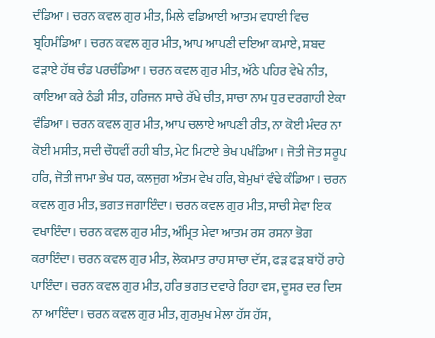ਦੰਡਿਆ। ਚਰਨ ਕਵਲ ਗੁਰ ਮੀਤ, ਮਿਲੇ ਵਡਿਆਈ ਆਤਮ ਵਧਾਈ ਵਿਚ ਬ੍ਰਹਿਮੰਡਿਆ। ਚਰਨ ਕਵਲ ਗੁਰ ਮੀਤ, ਆਪ ਆਪਣੀ ਦਇਆ ਕਮਾਏ, ਸ਼ਬਦ ਫੜਾਏ ਹੱਥ ਚੰਡ ਪਰਚੰਡਿਆ। ਚਰਨ ਕਵਲ ਗੁਰ ਮੀਤ, ਅੱਠੇ ਪਹਿਰ ਵੇਖੇ ਨੀਤ, ਕਾਇਆ ਕਰੇ ਠੰਡੀ ਸੀਤ, ਹਰਿਜਨ ਸਾਚੇ ਰੱਖੇ ਚੀਤ, ਸਾਚਾ ਨਾਮ ਧੁਰ ਦਰਗਾਹੀ ਏਕਾ ਵੰਡਿਆ। ਚਰਨ ਕਵਲ ਗੁਰ ਮੀਤ, ਆਪ ਚਲਾਏ ਆਪਣੀ ਰੀਤ, ਨਾ ਕੋਈ ਮੰਦਰ ਨਾ ਕੋਈ ਮਸੀਤ, ਸਦੀ ਚੌਧਵੀਂ ਰਹੀ ਬੀਤ, ਮੇਟ ਮਿਟਾਏ ਭੇਖ ਪਖੰਡਿਆ। ਜੋਤੀ ਜੋਤ ਸਰੂਪ ਹਰਿ, ਜੋਤੀ ਜਾਮਾ ਭੇਖ ਧਰ, ਕਲਜੁਗ ਅੰਤਮ ਵੇਖ ਹਰਿ, ਬੇਮੁਖਾਂ ਵੰਢੇ ਕੰਡਿਆ। ਚਰਨ ਕਵਲ ਗੁਰ ਮੀਤ, ਭਗਤ ਜਗਾਇੰਦਾ। ਚਰਨ ਕਵਲ ਗੁਰ ਮੀਤ, ਸਾਚੀ ਸੇਵਾ ਇਕ ਵਖਾਇੰਦਾ। ਚਰਨ ਕਵਲ ਗੁਰ ਮੀਤ, ਅੰਮ੍ਰਿਤ ਮੇਵਾ ਆਤਮ ਰਸ ਰਸਨਾ ਭੋਗ ਕਰਾਇੰਦਾ। ਚਰਨ ਕਵਲ ਗੁਰ ਮੀਤ, ਲੋਕਮਾਤ ਰਾਹ ਸਾਚਾ ਦੱਸ, ਫੜ ਫੜ ਬਾਂਹੋਂ ਰਾਹੇ ਪਾਇੰਦਾ। ਚਰਨ ਕਵਲ ਗੁਰ ਮੀਤ, ਹਰਿ ਭਗਤ ਦਵਾਰੇ ਰਿਹਾ ਵਸ, ਦੂਸਰ ਦਰ ਦਿਸ ਨਾ ਆਇੰਦਾ। ਚਰਨ ਕਵਲ ਗੁਰ ਮੀਤ, ਗੁਰਮੁਖ ਮੇਲਾ ਹੱਸ ਹੱਸ,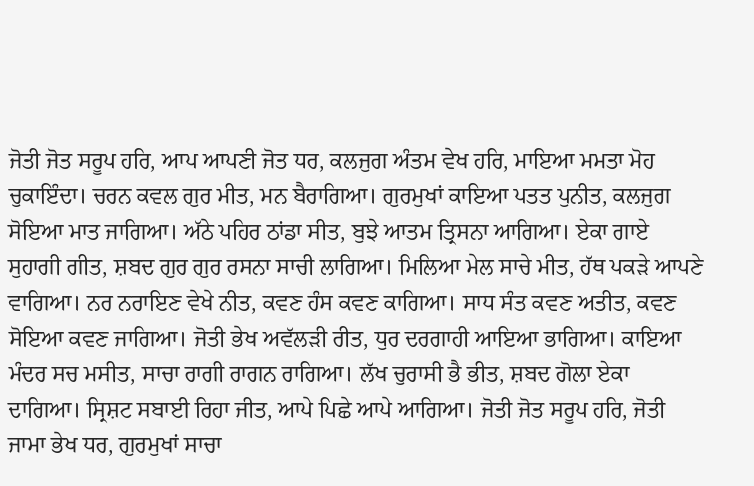ਜੋਤੀ ਜੋਤ ਸਰੂਪ ਹਰਿ, ਆਪ ਆਪਣੀ ਜੋਤ ਧਰ, ਕਲਜੁਗ ਅੰਤਮ ਵੇਖ ਹਰਿ, ਮਾਇਆ ਮਮਤਾ ਮੋਹ ਚੁਕਾਇੰਦਾ। ਚਰਨ ਕਵਲ ਗੁਰ ਮੀਤ, ਮਨ ਬੈਰਾਗਿਆ। ਗੁਰਮੁਖਾਂ ਕਾਇਆ ਪਤਤ ਪੁਨੀਤ, ਕਲਜੁਗ ਸੋਇਆ ਮਾਤ ਜਾਗਿਆ। ਅੱਠੇ ਪਹਿਰ ਠਾਂਡਾ ਸੀਤ, ਬੁਝੇ ਆਤਮ ਤ੍ਰਿਸਨਾ ਆਗਿਆ। ਏਕਾ ਗਾਏ ਸੁਹਾਗੀ ਗੀਤ, ਸ਼ਬਦ ਗੁਰ ਗੁਰ ਰਸਨਾ ਸਾਚੀ ਲਾਗਿਆ। ਮਿਲਿਆ ਮੇਲ ਸਾਚੇ ਮੀਤ, ਹੱਥ ਪਕੜੇ ਆਪਣੇ ਵਾਗਿਆ। ਨਰ ਨਰਾਇਣ ਵੇਖੇ ਨੀਤ, ਕਵਣ ਹੰਸ ਕਵਣ ਕਾਗਿਆ। ਸਾਧ ਸੰਤ ਕਵਣ ਅਤੀਤ, ਕਵਣ ਸੋਇਆ ਕਵਣ ਜਾਗਿਆ। ਜੋਤੀ ਭੇਖ ਅਵੱਲੜੀ ਰੀਤ, ਧੁਰ ਦਰਗਾਹੀ ਆਇਆ ਭਾਗਿਆ। ਕਾਇਆ ਮੰਦਰ ਸਚ ਮਸੀਤ, ਸਾਚਾ ਰਾਗੀ ਰਾਗਨ ਰਾਗਿਆ। ਲੱਖ ਚੁਰਾਸੀ ਭੈ ਭੀਤ, ਸ਼ਬਦ ਗੋਲਾ ਏਕਾ ਦਾਗਿਆ। ਸ੍ਰਿਸ਼ਟ ਸਬਾਈ ਰਿਹਾ ਜੀਤ, ਆਪੇ ਪਿਛੇ ਆਪੇ ਆਗਿਆ। ਜੋਤੀ ਜੋਤ ਸਰੂਪ ਹਰਿ, ਜੋਤੀ ਜਾਮਾ ਭੇਖ ਧਰ, ਗੁਰਮੁਖਾਂ ਸਾਚਾ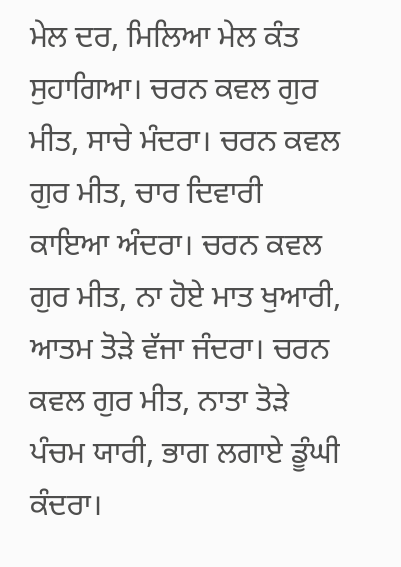ਮੇਲ ਦਰ, ਮਿਲਿਆ ਮੇਲ ਕੰਤ ਸੁਹਾਗਿਆ। ਚਰਨ ਕਵਲ ਗੁਰ ਮੀਤ, ਸਾਚੇ ਮੰਦਰਾ। ਚਰਨ ਕਵਲ ਗੁਰ ਮੀਤ, ਚਾਰ ਦਿਵਾਰੀ ਕਾਇਆ ਅੰਦਰਾ। ਚਰਨ ਕਵਲ ਗੁਰ ਮੀਤ, ਨਾ ਹੋਏ ਮਾਤ ਖੁਆਰੀ, ਆਤਮ ਤੋੜੇ ਵੱਜਾ ਜੰਦਰਾ। ਚਰਨ ਕਵਲ ਗੁਰ ਮੀਤ, ਨਾਤਾ ਤੋੜੇ ਪੰਚਮ ਯਾਰੀ, ਭਾਗ ਲਗਾਏ ਡੂੰਘੀ ਕੰਦਰਾ।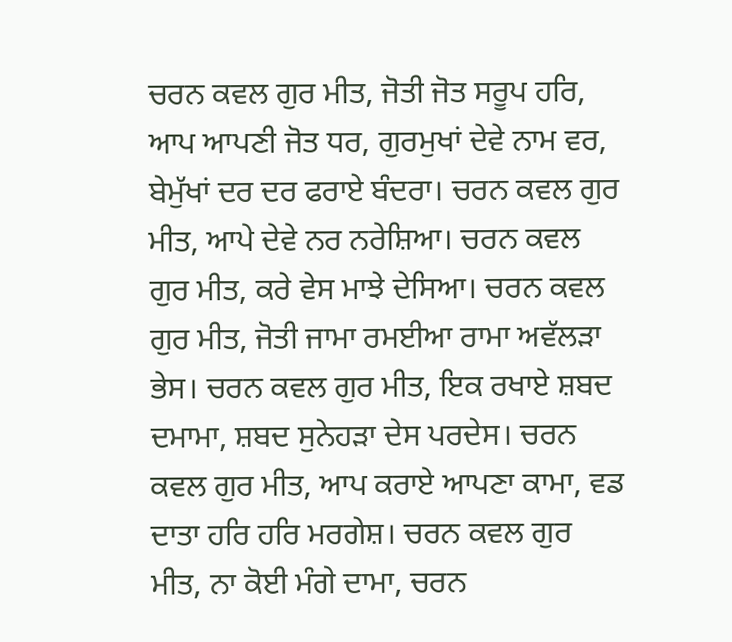ਚਰਨ ਕਵਲ ਗੁਰ ਮੀਤ, ਜੋਤੀ ਜੋਤ ਸਰੂਪ ਹਰਿ, ਆਪ ਆਪਣੀ ਜੋਤ ਧਰ, ਗੁਰਮੁਖਾਂ ਦੇਵੇ ਨਾਮ ਵਰ, ਬੇਮੁੱਖਾਂ ਦਰ ਦਰ ਫਰਾਏ ਬੰਦਰਾ। ਚਰਨ ਕਵਲ ਗੁਰ ਮੀਤ, ਆਪੇ ਦੇਵੇ ਨਰ ਨਰੇਸ਼ਿਆ। ਚਰਨ ਕਵਲ ਗੁਰ ਮੀਤ, ਕਰੇ ਵੇਸ ਮਾਝੇ ਦੇਸਿਆ। ਚਰਨ ਕਵਲ ਗੁਰ ਮੀਤ, ਜੋਤੀ ਜਾਮਾ ਰਮਈਆ ਰਾਮਾ ਅਵੱਲੜਾ ਭੇਸ। ਚਰਨ ਕਵਲ ਗੁਰ ਮੀਤ, ਇਕ ਰਖਾਏ ਸ਼ਬਦ ਦਮਾਮਾ, ਸ਼ਬਦ ਸੁਨੇਹੜਾ ਦੇਸ ਪਰਦੇਸ। ਚਰਨ ਕਵਲ ਗੁਰ ਮੀਤ, ਆਪ ਕਰਾਏ ਆਪਣਾ ਕਾਮਾ, ਵਡ ਦਾਤਾ ਹਰਿ ਹਰਿ ਮਰਗੇਸ਼। ਚਰਨ ਕਵਲ ਗੁਰ ਮੀਤ, ਨਾ ਕੋਈ ਮੰਗੇ ਦਾਮਾ, ਚਰਨ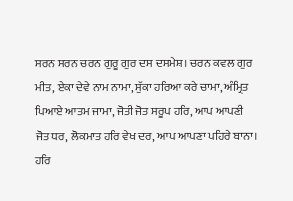ਸਰਨ ਸਰਨ ਚਰਨ ਗੁਰੂ ਗੁਰ ਦਸ ਦਸਮੇਸ਼। ਚਰਨ ਕਵਲ ਗੁਰ ਮੀਤ, ਏਕਾ ਦੇਵੇ ਨਾਮ ਨਾਮਾ, ਸੁੱਕਾ ਹਰਿਆ ਕਰੇ ਚਾਮਾ, ਅੰਮ੍ਰਿਤ ਪਿਆਏ ਆਤਮ ਜਾਮਾ, ਜੋਤੀ ਜੋਤ ਸਰੂਪ ਹਰਿ, ਆਪ ਆਪਣੀ ਜੋਤ ਧਰ, ਲੋਕਮਾਤ ਹਰਿ ਵੇਖ ਦਰ, ਆਪ ਆਪਣਾ ਪਹਿਰੇ ਬਾਨਾ। ਹਰਿ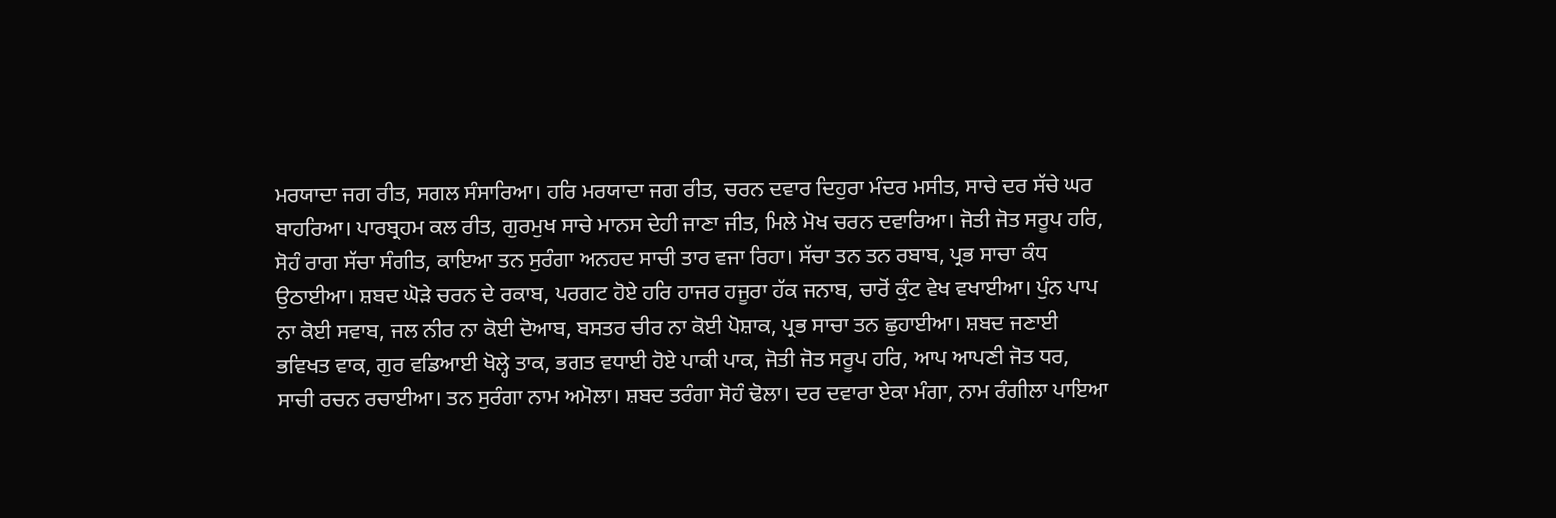ਮਰਯਾਦਾ ਜਗ ਰੀਤ, ਸਗਲ ਸੰਸਾਰਿਆ। ਹਰਿ ਮਰਯਾਦਾ ਜਗ ਰੀਤ, ਚਰਨ ਦਵਾਰ ਦਿਹੁਰਾ ਮੰਦਰ ਮਸੀਤ, ਸਾਚੇ ਦਰ ਸੱਚੇ ਘਰ ਬਾਹਰਿਆ। ਪਾਰਬ੍ਰਹਮ ਕਲ ਰੀਤ, ਗੁਰਮੁਖ ਸਾਚੇ ਮਾਨਸ ਦੇਹੀ ਜਾਣਾ ਜੀਤ, ਮਿਲੇ ਮੋਖ ਚਰਨ ਦਵਾਰਿਆ। ਜੋਤੀ ਜੋਤ ਸਰੂਪ ਹਰਿ, ਸੋਹੰ ਰਾਗ ਸੱਚਾ ਸੰਗੀਤ, ਕਾਇਆ ਤਨ ਸੁਰੰਗਾ ਅਨਹਦ ਸਾਚੀ ਤਾਰ ਵਜਾ ਰਿਹਾ। ਸੱਚਾ ਤਨ ਤਨ ਰਬਾਬ, ਪ੍ਰਭ ਸਾਚਾ ਕੰਧ ਉਠਾਈਆ। ਸ਼ਬਦ ਘੋੜੇ ਚਰਨ ਦੇ ਰਕਾਬ, ਪਰਗਟ ਹੋਏ ਹਰਿ ਹਾਜਰ ਹਜੂਰਾ ਹੱਕ ਜਨਾਬ, ਚਾਰੋਂ ਕੁੰਟ ਵੇਖ ਵਖਾਈਆ। ਪੁੰਨ ਪਾਪ ਨਾ ਕੋਈ ਸਵਾਬ, ਜਲ ਨੀਰ ਨਾ ਕੋਈ ਦੋਆਬ, ਬਸਤਰ ਚੀਰ ਨਾ ਕੋਈ ਪੋਸ਼ਾਕ, ਪ੍ਰਭ ਸਾਚਾ ਤਨ ਛੁਹਾਈਆ। ਸ਼ਬਦ ਜਣਾਈ ਭਵਿਖਤ ਵਾਕ, ਗੁਰ ਵਡਿਆਈ ਖੋਲ੍ਹੇ ਤਾਕ, ਭਗਤ ਵਧਾਈ ਹੋਏ ਪਾਕੀ ਪਾਕ, ਜੋਤੀ ਜੋਤ ਸਰੂਪ ਹਰਿ, ਆਪ ਆਪਣੀ ਜੋਤ ਧਰ, ਸਾਚੀ ਰਚਨ ਰਚਾਈਆ। ਤਨ ਸੁਰੰਗਾ ਨਾਮ ਅਮੋਲਾ। ਸ਼ਬਦ ਤਰੰਗਾ ਸੋਹੰ ਢੋਲਾ। ਦਰ ਦਵਾਰਾ ਏਕਾ ਮੰਗਾ, ਨਾਮ ਰੰਗੀਲਾ ਪਾਇਆ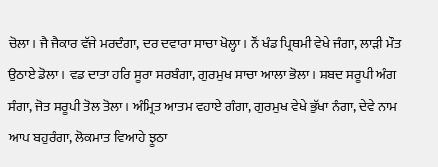ਚੋਲਾ। ਜੈ ਜੈਕਾਰ ਵੱਜੇ ਮਰਦੰਗਾ, ਦਰ ਦਵਾਰਾ ਸਾਚਾ ਖੋਲ੍ਹਾ। ਨੌਂ ਖੰਡ ਪ੍ਰਿਥਮੀ ਵੇਖੇ ਜੰਗਾ, ਲਾੜੀ ਮੌਤ ਉਠਾਏ ਡੋਲਾ। ਵਡ ਦਾਤਾ ਹਰਿ ਸੂਰਾ ਸਰਬੰਗਾ, ਗੁਰਮੁਖ ਸਾਚਾ ਆਲਾ ਭੋਲਾ। ਸ਼ਬਦ ਸਰੂਪੀ ਅੰਗ ਸੰਗਾ, ਜੋਤ ਸਰੂਪੀ ਤੋਲ ਤੋਲਾ। ਅੰਮ੍ਰਿਤ ਆਤਮ ਵਹਾਏ ਗੰਗਾ, ਗੁਰਮੁਖ ਵੇਖੇ ਭੁੱਖਾ ਨੰਗਾ, ਦੇਵੇ ਨਾਮ ਆਪ ਬਹੁਰੰਗਾ, ਲੋਕਮਾਤ ਵਿਆਹੇ ਝੂਠਾ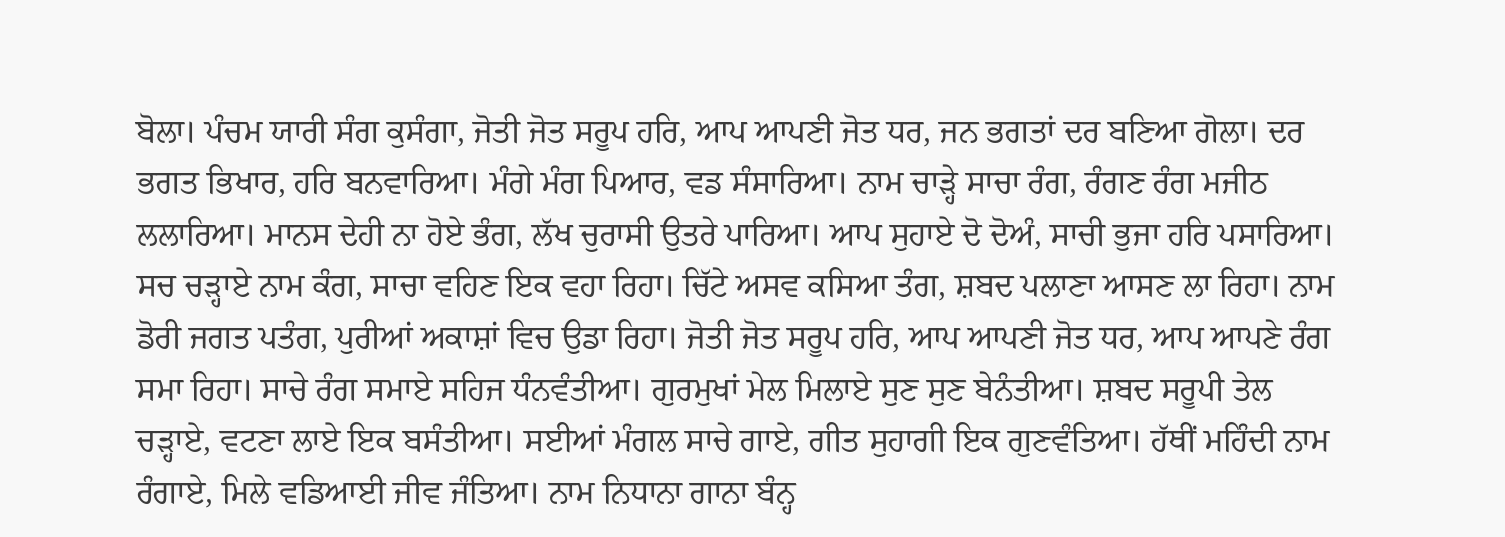ਬੋਲਾ। ਪੰਚਮ ਯਾਰੀ ਸੰਗ ਕੁਸੰਗਾ, ਜੋਤੀ ਜੋਤ ਸਰੂਪ ਹਰਿ, ਆਪ ਆਪਣੀ ਜੋਤ ਧਰ, ਜਨ ਭਗਤਾਂ ਦਰ ਬਣਿਆ ਗੋਲਾ। ਦਰ ਭਗਤ ਭਿਖਾਰ, ਹਰਿ ਬਨਵਾਰਿਆ। ਮੰਗੇ ਮੰਗ ਪਿਆਰ, ਵਡ ਸੰਸਾਰਿਆ। ਨਾਮ ਚਾੜ੍ਹੇ ਸਾਚਾ ਰੰਗ, ਰੰਗਣ ਰੰਗ ਮਜੀਠ ਲਲਾਰਿਆ। ਮਾਨਸ ਦੇਹੀ ਨਾ ਹੋਏ ਭੰਗ, ਲੱਖ ਚੁਰਾਸੀ ਉਤਰੇ ਪਾਰਿਆ। ਆਪ ਸੁਹਾਏ ਦੋ ਦੋਅੰ, ਸਾਚੀ ਭੁਜਾ ਹਰਿ ਪਸਾਰਿਆ। ਸਚ ਚੜ੍ਹਾਏ ਨਾਮ ਕੰਗ, ਸਾਚਾ ਵਹਿਣ ਇਕ ਵਹਾ ਰਿਹਾ। ਚਿੱਟੇ ਅਸਵ ਕਸਿਆ ਤੰਗ, ਸ਼ਬਦ ਪਲਾਣਾ ਆਸਣ ਲਾ ਰਿਹਾ। ਨਾਮ ਡੋਰੀ ਜਗਤ ਪਤੰਗ, ਪੁਰੀਆਂ ਅਕਾਸ਼ਾਂ ਵਿਚ ਉਡਾ ਰਿਹਾ। ਜੋਤੀ ਜੋਤ ਸਰੂਪ ਹਰਿ, ਆਪ ਆਪਣੀ ਜੋਤ ਧਰ, ਆਪ ਆਪਣੇ ਰੰਗ ਸਮਾ ਰਿਹਾ। ਸਾਚੇ ਰੰਗ ਸਮਾਏ ਸਹਿਜ ਧੰਨਵੰਤੀਆ। ਗੁਰਮੁਖਾਂ ਮੇਲ ਮਿਲਾਏ ਸੁਣ ਸੁਣ ਬੇਨੰਤੀਆ। ਸ਼ਬਦ ਸਰੂਪੀ ਤੇਲ ਚੜ੍ਹਾਏ, ਵਟਣਾ ਲਾਏ ਇਕ ਬਸੰਤੀਆ। ਸਈਆਂ ਮੰਗਲ ਸਾਚੇ ਗਾਏ, ਗੀਤ ਸੁਹਾਗੀ ਇਕ ਗੁਣਵੰਤਿਆ। ਹੱਥੀਂ ਮਹਿੰਦੀ ਨਾਮ ਰੰਗਾਏ, ਮਿਲੇ ਵਡਿਆਈ ਜੀਵ ਜੰਤਿਆ। ਨਾਮ ਨਿਧਾਨਾ ਗਾਨਾ ਬੰਨ੍ਹ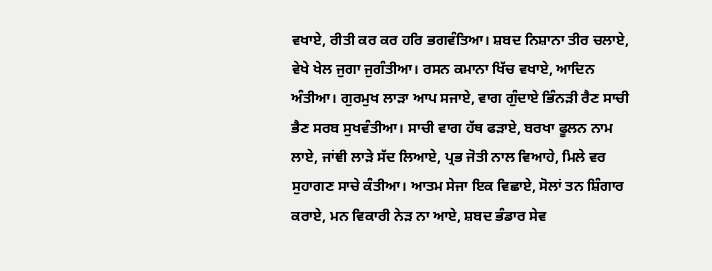ਵਖਾਏ, ਰੀਤੀ ਕਰ ਕਰ ਹਰਿ ਭਗਵੰਤਿਆ। ਸ਼ਬਦ ਨਿਸ਼ਾਨਾ ਤੀਰ ਚਲਾਏ, ਵੇਖੇ ਖੇਲ ਜੁਗਾ ਜੁਗੰਤੀਆ। ਰਸਨ ਕਮਾਨਾ ਖਿੱਚ ਵਖਾਏ, ਆਦਿਨ ਅੰਤੀਆ। ਗੁਰਮੁਖ ਲਾੜਾ ਆਪ ਸਜਾਏ, ਵਾਗ ਗੁੰਦਾਏ ਭਿੰਨੜੀ ਰੈਣ ਸਾਚੀ ਭੈਣ ਸਰਬ ਸੁਖਵੰਤੀਆ। ਸਾਚੀ ਵਾਗ ਹੱਥ ਫੜਾਏ, ਬਰਖਾ ਫੂਲਨ ਨਾਮ ਲਾਏ, ਜਾਂਞੀ ਲਾੜੇ ਸੱਦ ਲਿਆਏ, ਪ੍ਰਭ ਜੋਤੀ ਨਾਲ ਵਿਆਹੇ, ਮਿਲੇ ਵਰ ਸੁਹਾਗਣ ਸਾਚੇ ਕੰਤੀਆ। ਆਤਮ ਸੇਜਾ ਇਕ ਵਿਛਾਏ, ਸੋਲਾਂ ਤਨ ਸ਼ਿੰਗਾਰ ਕਰਾਏ, ਮਨ ਵਿਕਾਰੀ ਨੇੜ ਨਾ ਆਏ, ਸ਼ਬਦ ਭੰਡਾਰ ਸੇਵ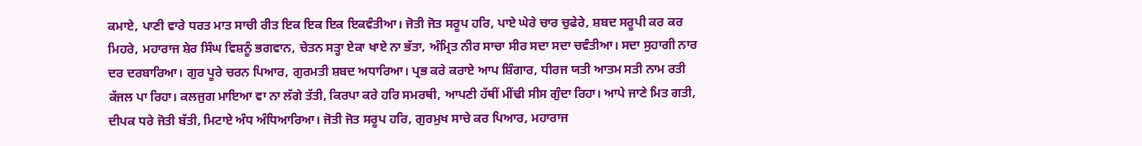ਕਮਾਏ, ਪਾਣੀ ਵਾਰੇ ਧਰਤ ਮਾਤ ਸਾਚੀ ਰੀਤ ਇਕ ਇਕ ਇਕ ਇਕਵੰਤੀਆ। ਜੋਤੀ ਜੋਤ ਸਰੂਪ ਹਰਿ, ਪਾਏ ਘੇਰੇ ਚਾਰ ਚੁਫੇਰੇ, ਸ਼ਬਦ ਸਰੂਪੀ ਕਰ ਕਰ ਮਿਹਰੇ, ਮਹਾਰਾਜ ਸ਼ੇਰ ਸਿੰਘ ਵਿਸ਼ਨੂੰ ਭਗਵਾਨ, ਚੇਤਨ ਸਤ੍ਹਾ ਏਕਾ ਖਾਏ ਨਾ ਭੱਤਾ, ਅੰਮ੍ਰਿਤ ਨੀਰ ਸਾਚਾ ਸੀਰ ਸਦਾ ਸਦਾ ਚਵੰਤੀਆ। ਸਦਾ ਸੁਹਾਗੀ ਨਾਰ ਦਰ ਦਰਬਾਰਿਆ। ਗੁਰ ਪੂਰੇ ਚਰਨ ਪਿਆਰ, ਗੁਰਮਤੀ ਸ਼ਬਦ ਅਧਾਰਿਆ। ਪ੍ਰਭ ਕਰੇ ਕਰਾਏ ਆਪ ਸ਼ਿੰਗਾਰ, ਧੀਰਜ ਯਤੀ ਆਤਮ ਸਤੀ ਨਾਮ ਰਤੀ ਕੱਜਲ ਪਾ ਰਿਹਾ। ਕਲਜੁਗ ਮਾਇਆ ਵਾ ਨਾ ਲੱਗੇ ਤੱਤੀ, ਕਿਰਪਾ ਕਰੇ ਹਰਿ ਸਮਰਥੀ, ਆਪਣੀ ਹੱਥੀਂ ਮੀਂਢੀ ਸੀਸ ਗੁੰਦਾ ਰਿਹਾ। ਆਪੇ ਜਾਣੇ ਮਿਤ ਗਤੀ, ਦੀਪਕ ਧਰੇ ਜੋਤੀ ਬੱਤੀ, ਮਿਟਾਏ ਅੰਧ ਅੰਧਿਆਰਿਆ। ਜੋਤੀ ਜੋਤ ਸਰੂਪ ਹਰਿ, ਗੁਰਮੁਖ ਸਾਚੇ ਕਰ ਪਿਆਰ, ਮਹਾਰਾਜ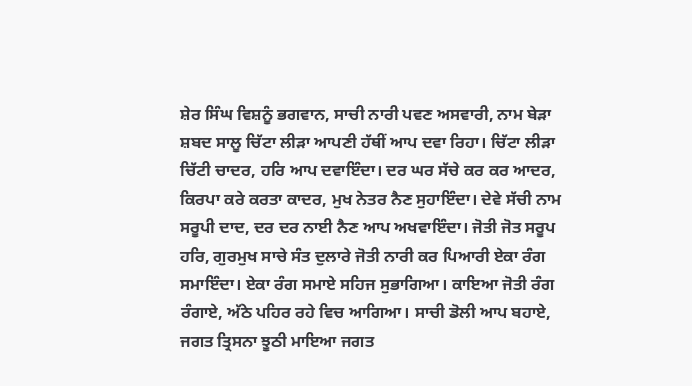ਸ਼ੇਰ ਸਿੰਘ ਵਿਸ਼ਨੂੰ ਭਗਵਾਨ, ਸਾਚੀ ਨਾਰੀ ਪਵਣ ਅਸਵਾਰੀ, ਨਾਮ ਬੇੜਾ ਸ਼ਬਦ ਸਾਲੂ ਚਿੱਟਾ ਲੀੜਾ ਆਪਣੀ ਹੱਥੀਂ ਆਪ ਦਵਾ ਰਿਹਾ। ਚਿੱਟਾ ਲੀੜਾ ਚਿੱਟੀ ਚਾਦਰ, ਹਰਿ ਆਪ ਦਵਾਇੰਦਾ। ਦਰ ਘਰ ਸੱਚੇ ਕਰ ਕਰ ਆਦਰ, ਕਿਰਪਾ ਕਰੇ ਕਰਤਾ ਕਾਦਰ, ਮੁਖ ਨੇਤਰ ਨੈਣ ਸੁਹਾਇੰਦਾ। ਦੇਵੇ ਸੱਚੀ ਨਾਮ ਸਰੂਪੀ ਦਾਦ, ਦਰ ਦਰ ਨਾਈ ਨੈਣ ਆਪ ਅਖਵਾਇੰਦਾ। ਜੋਤੀ ਜੋਤ ਸਰੂਪ ਹਰਿ, ਗੁਰਮੁਖ ਸਾਚੇ ਸੰਤ ਦੁਲਾਰੇ ਜੋਤੀ ਨਾਰੀ ਕਰ ਪਿਆਰੀ ਏਕਾ ਰੰਗ ਸਮਾਇੰਦਾ। ਏਕਾ ਰੰਗ ਸਮਾਏ ਸਹਿਜ ਸੁਭਾਗਿਆ। ਕਾਇਆ ਜੋਤੀ ਰੰਗ ਰੰਗਾਏ, ਅੱਠੇ ਪਹਿਰ ਰਹੇ ਵਿਚ ਆਗਿਆ। ਸਾਚੀ ਡੋਲੀ ਆਪ ਬਹਾਏ, ਜਗਤ ਤ੍ਰਿਸਨਾ ਝੂਠੀ ਮਾਇਆ ਜਗਤ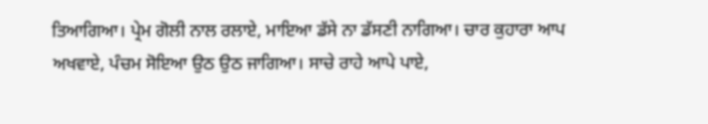ਤਿਆਗਿਆ। ਪ੍ਰੇਮ ਗੋਲੀ ਨਾਲ ਰਲਾਏ, ਮਾਇਆ ਡੱਸੇ ਨਾ ਡੱਸਣੀ ਨਾਗਿਆ। ਚਾਰ ਕੁਹਾਰਾ ਆਪ ਅਖਵਾਏ, ਪੰਚਮ ਸੋਇਆ ਉਠ ਉਠ ਜਾਗਿਆ। ਸਾਚੇ ਰਾਹੇ ਆਪੇ ਪਾਏ,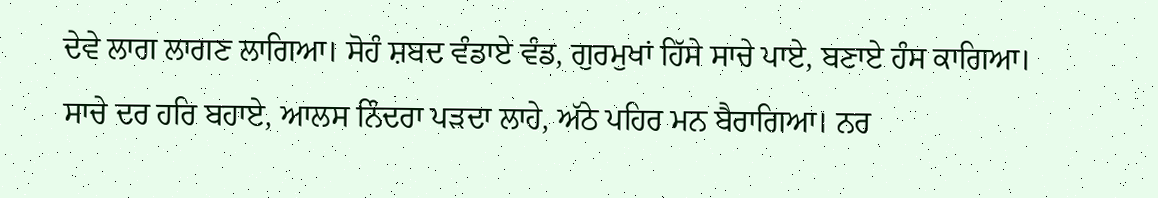ਦੇਵੇ ਲਾਗ ਲਾਗਣ ਲਾਗਿਆ। ਸੋਹੰ ਸ਼ਬਦ ਵੰਡਾਏ ਵੰਡ, ਗੁਰਮੁਖਾਂ ਹਿੱਸੇ ਸਾਚੇ ਪਾਏ, ਬਣਾਏ ਹੰਸ ਕਾਗਿਆ। ਸਾਚੇ ਦਰ ਹਰਿ ਬਹਾਏ, ਆਲਸ ਨਿੰਦਰਾ ਪੜਦਾ ਲਾਹੇ, ਅੱਠੇ ਪਹਿਰ ਮਨ ਬੈਰਾਗਿਆ। ਨਰ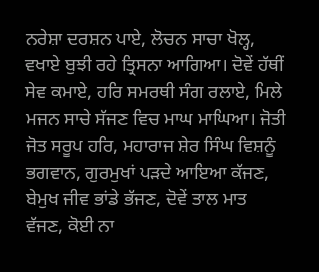ਨਰੇਸ਼ਾ ਦਰਸ਼ਨ ਪਾਏ, ਲੋਚਨ ਸਾਚਾ ਖੋਲ੍ਹ, ਵਖਾਏ ਬੁਝੀ ਰਹੇ ਤ੍ਰਿਸਨਾ ਆਗਿਆ। ਦੋਵੇਂ ਹੱਥੀਂ ਸੇਵ ਕਮਾਏ, ਹਰਿ ਸਮਰਥੀ ਸੰਗ ਰਲਾਏ, ਮਿਲੇ ਮਜਨ ਸਾਚੇ ਸੱਜਣ ਵਿਚ ਮਾਘ ਮਾਘਿਆ। ਜੋਤੀ ਜੋਤ ਸਰੂਪ ਹਰਿ, ਮਹਾਰਾਜ ਸ਼ੇਰ ਸਿੰਘ ਵਿਸ਼ਨੂੰ ਭਗਵਾਨ, ਗੁਰਮੁਖਾਂ ਪੜਦੇ ਆਇਆ ਕੱਜਣ, ਬੇਮੁਖ ਜੀਵ ਭਾਂਡੇ ਭੱਜਣ, ਦੋਵੇਂ ਤਾਲ ਮਾਤ ਵੱਜਣ, ਕੋਈ ਨਾ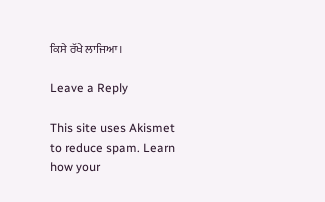ਕਿਸੇ ਰੱਖੇ ਲਾਜਿਆ।

Leave a Reply

This site uses Akismet to reduce spam. Learn how your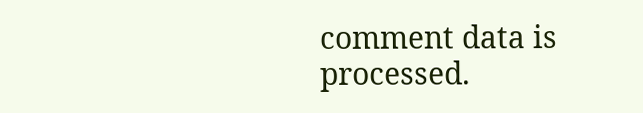comment data is processed.